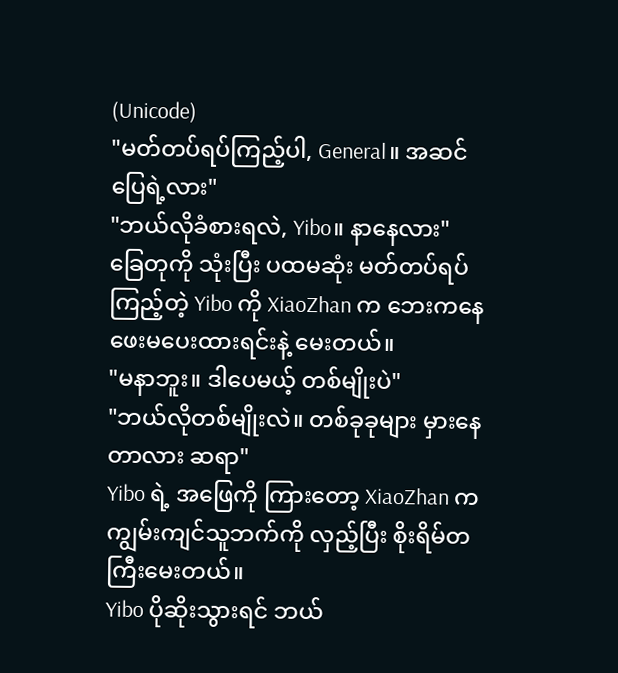(Unicode)
"မတ်တပ်ရပ်ကြည့်ပါ, General။ အဆင်ပြေရဲ့လား"
"ဘယ်လိုခံစားရလဲ, Yibo။ နာနေလား"
ခြေတုကို သုံးပြီး ပထမဆုံး မတ်တပ်ရပ်ကြည့်တဲ့ Yibo ကို XiaoZhan က ဘေးကနေ ဖေးမပေးထားရင်းနဲ့ မေးတယ်။
"မနာဘူး။ ဒါပေမယ့် တစ်မျိုးပဲ"
"ဘယ်လိုတစ်မျိုးလဲ။ တစ်ခုခုများ မှားနေတာလား ဆရာ"
Yibo ရဲ့ အဖြေကို ကြားတော့ XiaoZhan က ကျွမ်းကျင်သူဘက်ကို လှည့်ပြီး စိုးရိမ်တကြီးမေးတယ်။
Yibo ပိုဆိုးသွားရင် ဘယ်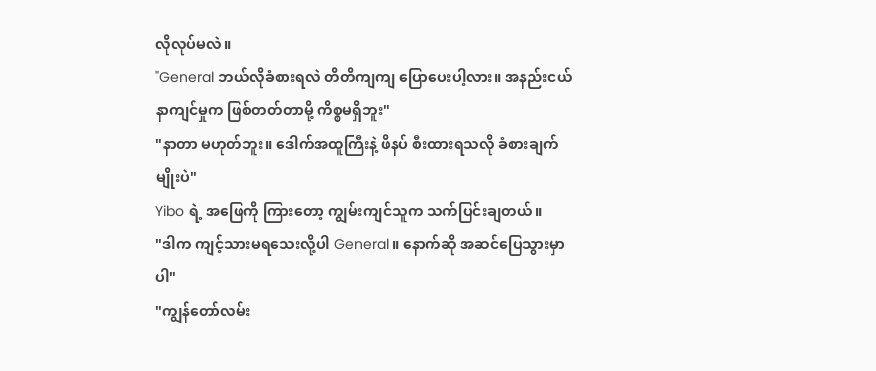လိုလုပ်မလဲ။
"General ဘယ်လိုခံစားရလဲ တိတိကျကျ ပြောပေးပါ့လား။ အနည်းငယ် နာကျင်မှုက ဖြစ်တတ်တာမို့ ကိစ္စမရှိဘူး"
"နာတာ မဟုတ်ဘူး။ ဒေါက်အထူကြီးနဲ့ ဖိနပ် စီးထားရသလို ခံစားချက်မျိုးပဲ"
Yibo ရဲ့ အဖြေကို ကြားတော့ ကျွမ်းကျင်သူက သက်ပြင်းချတယ်။
"ဒါက ကျင့်သားမရသေးလို့ပါ General။ နောက်ဆို အဆင်ပြေသွားမှာပါ"
"ကျွန်တော်လမ်း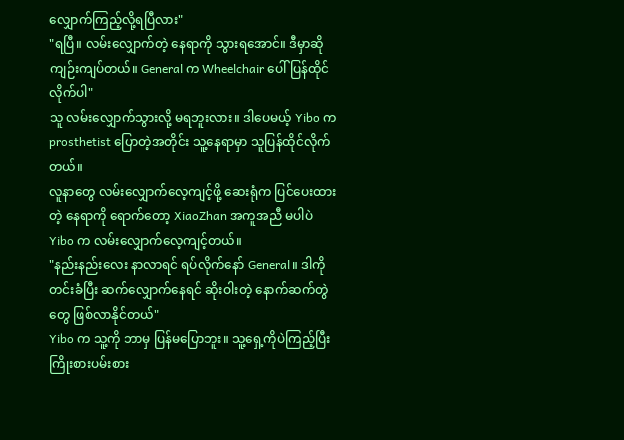လျှောက်ကြည့်လို့ရပြီလား"
"ရပြီ။ လမ်းလျှောက်တဲ့ နေရာကို သွားရအောင်။ ဒီမှာဆို ကျဉ်းကျပ်တယ်။ General က Wheelchair ပေါ် ပြန်ထိုင်လိုက်ပါ"
သူ လမ်းလျှောက်သွားလို့ မရဘူးလား။ ဒါပေမယ့် Yibo က prosthetist ပြောတဲ့အတိုင်း သူ့နေရာမှာ သူပြန်ထိုင်လိုက်တယ်။
လူနာတွေ လမ်းလျှောက်လေ့ကျင့်ဖို့ ဆေးရုံက ပြင်ပေးထားတဲ့ နေရာကို ရောက်တော့ XiaoZhan အကူအညီ မပါပဲ Yibo က လမ်းလျှောက်လေ့ကျင့်တယ်။
"နည်းနည်းလေး နာလာရင် ရပ်လိုက်နော် General။ ဒါကို တင်းခံပြီး ဆက်လျှောက်နေရင် ဆိုးဝါးတဲ့ နောက်ဆက်တွဲတွေ ဖြစ်လာနိုင်တယ်"
Yibo က သူ့ကို ဘာမှ ပြန်မပြောဘူး။ သူ့ရှေ့ကိုပဲကြည့်ပြီး ကြိုးစားပမ်းစား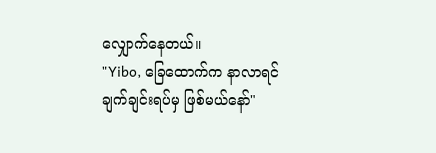လျှောက်နေတယ်။
"Yibo, ခြေထောက်က နာလာရင် ချက်ချင်းရပ်မှ ဖြစ်မယ်နော်"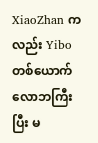XiaoZhan ကလည်း Yibo တစ်ယောက် လောဘကြီးပြီး မ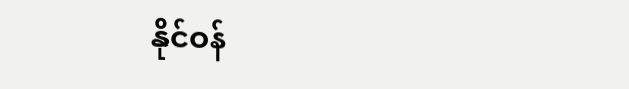နိုင်ဝန်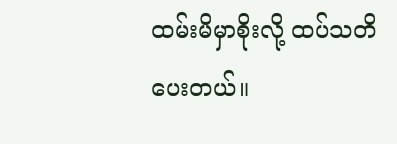ထမ်းမိမှာစိုးလို့ ထပ်သတိပေးတယ်။